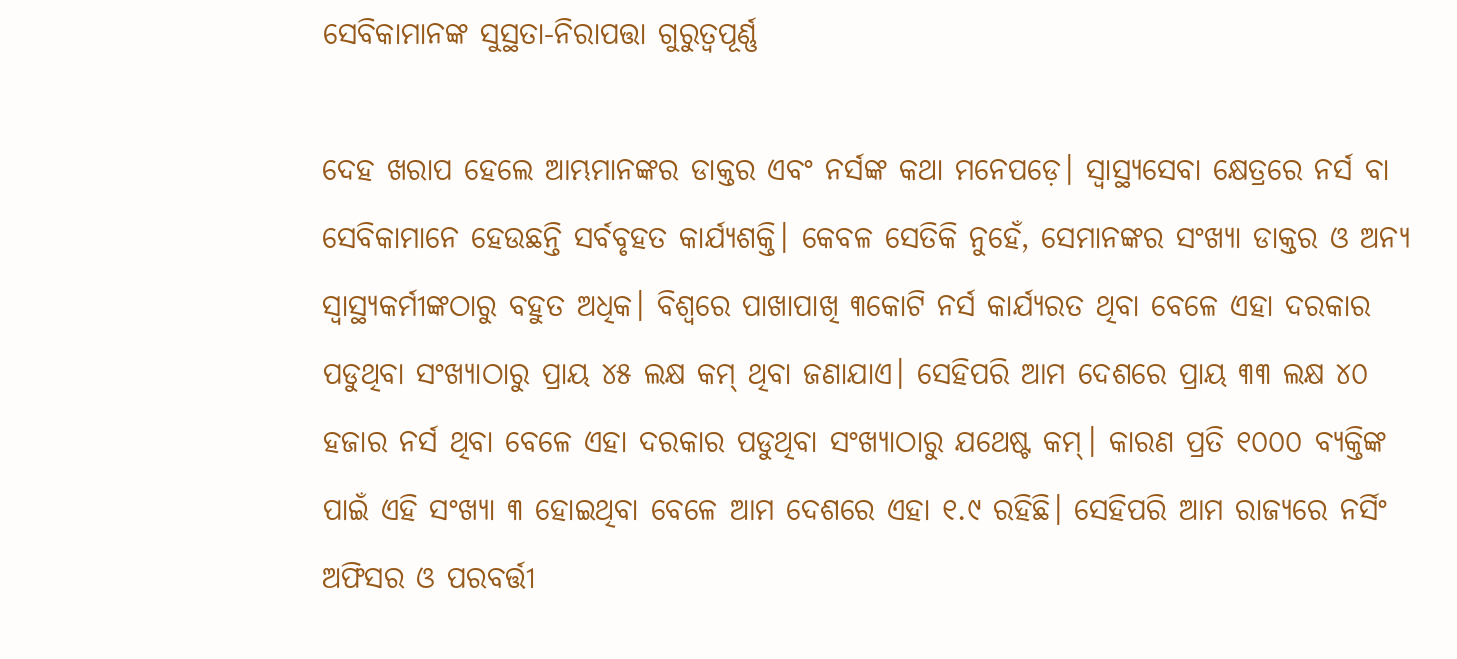ସେବିକାମାନଙ୍କ ସୁସ୍ଥତା-ନିରାପତ୍ତା ଗୁରୁତ୍ୱପୂର୍ଣ୍ଣ

ଦେହ ଖରାପ ହେଲେ ଆମ୍ଭମାନଙ୍କର ଡାକ୍ତର ଏବଂ ନର୍ସଙ୍କ କଥା ମନେପଡ଼େ। ସ୍ବାସ୍ଥ୍ୟସେବା କ୍ଷେତ୍ରରେ ନର୍ସ ବା ସେବିକାମାନେ ହେଉଛନ୍ତି ସର୍ବବୃହତ କାର୍ଯ୍ୟଶକ୍ତି। କେବଳ ସେତିକି ନୁହେଁ, ସେମାନଙ୍କର ସଂଖ୍ୟା ଡାକ୍ତର ଓ ଅନ୍ୟ ସ୍ବାସ୍ଥ୍ୟକର୍ମୀଙ୍କଠାରୁ ବହୁତ ଅଧିକ। ବିଶ୍ୱରେ ପାଖାପାଖି ୩କୋଟି ନର୍ସ କାର୍ଯ୍ୟରତ ଥିବା ବେଳେ ଏହା ଦରକାର ପଡୁଥିବା ସଂଖ୍ୟାଠାରୁ ପ୍ରାୟ ୪୫ ଲକ୍ଷ କମ୍‌ ଥିବା ଜଣାଯାଏ। ସେହିପରି ଆମ ଦେଶରେ ପ୍ରାୟ ୩୩ ଲକ୍ଷ ୪୦ ହଜାର ନର୍ସ ଥିବା ବେଳେ ଏହା ଦରକାର ପଡୁଥିବା ସଂଖ୍ୟାଠାରୁ ଯଥେଷ୍ଟ କମ୍‌। କାରଣ ପ୍ରତି ୧୦୦୦ ବ୍ୟକ୍ତିଙ୍କ ପାଇଁ ଏହି ସଂଖ୍ୟା ୩ ହୋଇଥିବା ବେଳେ ଆମ ଦେଶରେ ଏହା ୧.୯ ରହିଛି। ସେହିପରି ଆମ ରାଜ୍ୟରେ ନର୍ସିଂ ଅଫିସର ଓ ପରବର୍ତ୍ତୀ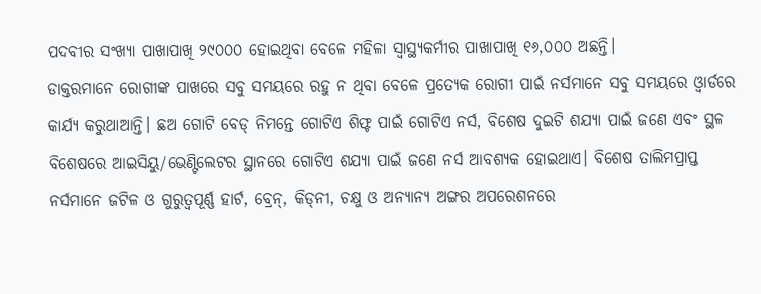ପଦବୀର ସଂଖ୍ୟା ପାଖାପାଖି ୨୯୦୦୦ ହୋଇଥିବା ବେଳେ ମହିଳା ସ୍ବାସ୍ଥ୍ୟକର୍ମୀର ପାଖାପାଖି ୧୬,୦୦୦ ଅଛନ୍ତି।
ଡାକ୍ତରମାନେ ରୋଗୀଙ୍କ ପାଖରେ ସବୁ ସମୟରେ ରହୁ ନ ଥିବା ବେଳେ ପ୍ରତ୍ୟେକ ରୋଗୀ ପାଇଁ ନର୍ସମାନେ ସବୁ ସମୟରେ ଓ୍ବାର୍ଡରେ କାର୍ଯ୍ୟ କରୁଥାଆନ୍ତି। ଛଅ ଗୋଟି ବେଡ୍‌ ନିମନ୍ତେ ଗୋଟିଏ ଶିଫ୍ଟ ପାଇଁ ଗୋଟିଏ ନର୍ସ, ବିଶେଷ ଦୁଇଟି ଶଯ୍ୟା ପାଇଁ ଜଣେ ଏବଂ ସ୍ଥଳ ବିଶେଷରେ ଆଇସିୟୁ/ଭେଣ୍ଟିଲେଟର ସ୍ଥାନରେ ଗୋଟିଏ ଶଯ୍ୟା ପାଇଁ ଜଣେ ନର୍ସ ଆବଶ୍ୟକ ହୋଇଥାଏ। ବିଶେଷ ତାଲିମପ୍ରାପ୍ତ ନର୍ସମାନେ ଜଟିଳ ଓ ଗୁରୁତ୍ୱପୂର୍ଣ୍ଣ ହାର୍ଟ, ବ୍ରେନ୍‌, କିଡ୍‌ନୀ, ଚକ୍ଷୁ ଓ ଅନ୍ୟାନ୍ୟ ଅଙ୍ଗର ଅପରେଶନରେ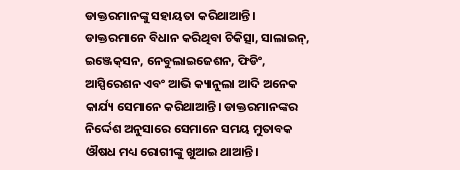ଡାକ୍ତରମାନଙ୍କୁ ସହାୟତା କରିଥାଆନ୍ତି। ଡାକ୍ତରମାନେ ବିଧାନ କରିଥିବା ଚିକିତ୍ସା, ସାଲାଇନ୍‌, ଇଞ୍ଜେକ୍‌ସନ, ନେବୁଲାଇଜେଶନ, ଫିଡିଂ, ଆସ୍ପିରେଶନ ଏବଂ ଆଭି କ୍ୟାନୁଲା ଆଦି ଅନେକ କାର୍ଯ୍ୟ ସେମାନେ କରିଥାଆନ୍ତି। ଡାକ୍ତରମାନଙ୍କର ନିର୍ଦ୍ଦେଶ ଅନୁସାରେ ସେମାନେ ସମୟ ମୁତାବକ ଔଷଧ ମଧ୍ୟ ରୋଗୀଙ୍କୁ ଖୁଆଇ ଥାଆନ୍ତି।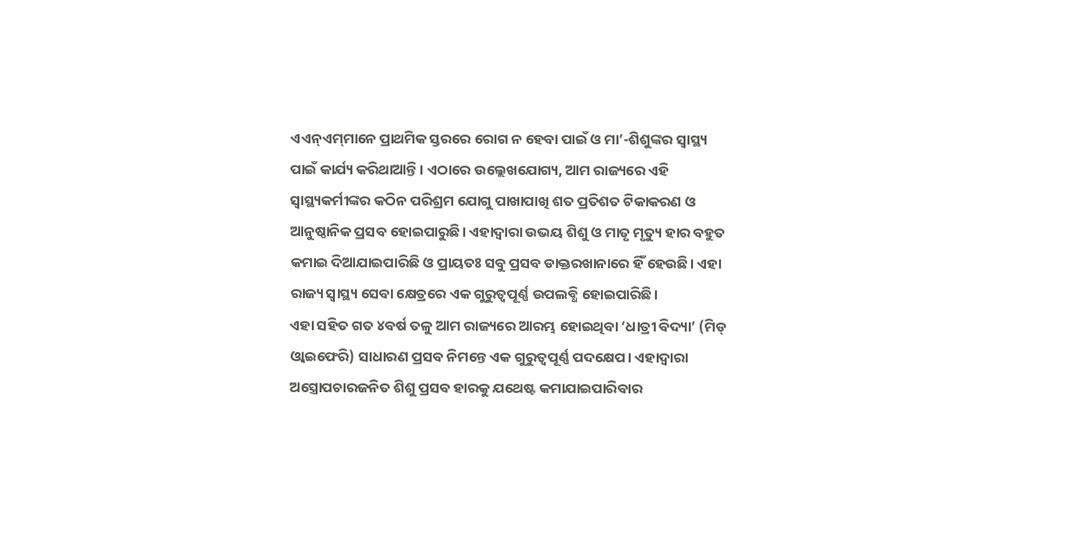ଏଏନ୍‌ଏମ୍‌ମାନେ ପ୍ରାଥମିକ ସ୍ତରରେ ରୋଗ ନ ହେବା ପାଇଁ ଓ ମା’-ଶିଶୁଙ୍କର ସ୍ବାସ୍ଥ୍ୟ ପାଇଁ କାର୍ଯ୍ୟ କରିଥାଆନ୍ତି। ଏଠାରେ ଉଲ୍ଲେଖଯୋଗ୍ୟ, ଆମ ରାଜ୍ୟରେ ଏହି ସ୍ବାସ୍ଥ୍ୟକର୍ମୀଙ୍କର କଠିନ ପରିଶ୍ରମ ଯୋଗୁ ପାଖାପାଖି ଶତ ପ୍ରତିଶତ ଟିକାକରଣ ଓ ଆନୁଷ୍ଠାନିକ ପ୍ରସବ ହୋଇପାରୁଛି। ଏହାଦ୍ୱାରା ଉଭୟ ଶିଶୁ ଓ ମାତୃ ମୃତ୍ୟୁ ହାର ବହୁତ କମାଇ ଦିଆଯାଇପାରିଛି ଓ ପ୍ରାୟତଃ ସବୁ ପ୍ରସବ ଡାକ୍ତରଖାନାରେ ହିଁ ହେଉଛି। ଏହା ରାଜ୍ୟ ସ୍ବାସ୍ଥ୍ୟ ସେବା କ୍ଷେତ୍ରରେ ଏକ ଗୁରୁତ୍ୱପୂର୍ଣ୍ଣ ଉପଲବ୍ଧି ହୋଇପାରିଛି।
ଏହା ସହିତ ଗତ ୪ବର୍ଷ ତଳୁ ଆମ ରାଜ୍ୟରେ ଆରମ୍ଭ ହୋଇଥିବା ‘ଧାତ୍ରୀ ବିଦ୍ୟା’ (ମିଡ୍‌ ଓ୍ବାଇଫେରି) ସାଧାରଣ ପ୍ରସବ ନିମନ୍ତେ ଏକ ଗୁରୁତ୍ୱପୂର୍ଣ୍ଣ ପଦକ୍ଷେପ। ଏହାଦ୍ୱାରା ଅସ୍ତ୍ରୋପଚାରଜନିତ ଶିଶୁ ପ୍ରସବ ହାରକୁ ଯଥେଷ୍ଟ କମାଯାଇପାରିବାର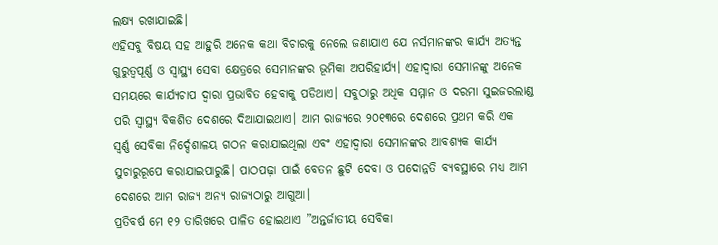ଲକ୍ଷ୍ୟ ରଖାଯାଇଛି।
ଏହିସବୁ ବିଷୟ ସହ ଆହୁରି ଅନେକ କଥା ବିଚାରକୁ ନେଲେ ଜଣାଯାଏ ଯେ ନର୍ସମାନଙ୍କର କାର୍ଯ୍ୟ ଅତ୍ୟନ୍ତ ଗୁରୁତ୍ୱପୂର୍ଣ୍ଣ ଓ ସ୍ବାସ୍ଥ୍ୟ ସେବା କ୍ଷେତ୍ରରେ ସେମାନଙ୍କର ଭୂମିକା ଅପରିହାର୍ଯ୍ୟ। ଏହାଦ୍ୱାରା ସେମାନଙ୍କୁ ଅନେକ ସମୟରେ କାର୍ଯ୍ୟଚାପ ଦ୍ୱାରା ପ୍ରଭାବିତ ହେବାକୁ ପଡିଥାଏ। ସବୁଠାରୁ ଅଧିକ ସମ୍ମାନ ଓ ଦରମା ସୁଇଜରଲାଣ୍ଡ ପରି ସ୍ବାସ୍ଥ୍ୟ ବିକଶିତ ଦେଶରେ ଦିଆଯାଇଥାଏ। ଆମ ରାଜ୍ୟରେ ୨୦୧୩ରେ ଦେଶରେ ପ୍ରଥମ କରି ଏକ ସ୍ବର୍ଣ୍ଣ ସେବିକା ନିର୍ଦ୍ଦେଶାଳୟ ଗଠନ କରାଯାଇଥିଲା ଏବଂ ଏହାଦ୍ୱାରା ସେମାନଙ୍କର ଆବଶ୍ୟକ କାର୍ଯ୍ୟ ସୁଚାରୁରୂପେ କରାଯାଇପାରୁଛି। ପାଠପଢ଼ା ପାଇଁ ବେତନ ଛୁଟି ଦେବା ଓ ପଦୋନ୍ନତି ବ୍ୟବସ୍ଥାରେ ମଧ୍ୟ ଆମ ଦେଶରେ ଆମ ରାଜ୍ୟ ଅନ୍ୟ ରାଜ୍ୟଠାରୁ ଆଗୁଆ।
ପ୍ରତିବର୍ଷ ମେ ୧୨ ତାରିଖରେ ପାଳିତ ହୋଇଥାଏ ”ଅନ୍ତର୍ଜାତୀୟ ସେବିକା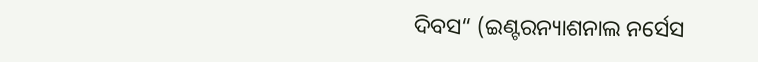ଦିବସ“ (ଇଣ୍ଟରନ୍ୟାଶନାଲ ନର୍ସେସ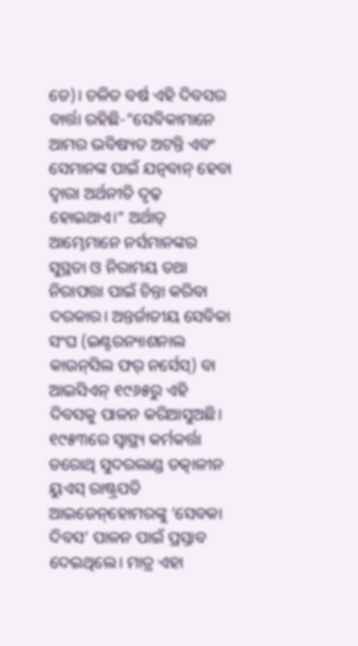ଡେ)। ଚଳିତ ବର୍ଷ ଏହି ଦିବସର ବାର୍ତ୍ତା ରହିଛି-”ସେବିକାମାନେ ଆମର ଭବିଷ୍ୟତ ଅଟନ୍ତି ଏବଂ ସେମାନଙ୍କ ପାଇଁ ଯତ୍ନବାନ୍‌ ହେବା ଦ୍ୱାରା ଅର୍ଥନୀତି ଦୃଢ଼ ହୋଇଥାଏ।“ ଅର୍ଥାତ୍‌ ଆମ୍ଭେମାନେ ନର୍ସମାନଙ୍କର ସୁସ୍ଥତା ଓ ନିରାମୟ ତଥା ନିରାପତ୍ତା ପାଇଁ ଚିନ୍ତା କରିବା ଦରକାର। ଅନ୍ତର୍ଜାତୀୟ ସେବିକା ସଂଘ (ଇଣ୍ଟରନ୍ୟାଶନାଲ କାଉନ୍‌ସିଲ ଫର୍‌ ନର୍ସେସ୍‌) ବା ଆଇସିଏନ୍‌ ୧୯୬୫ରୁ ଏହି ଦିବସକୁ ପାଳନ କରିଆସୁଅଛି। ୧୯୫୩ରେ ସ୍ବାସ୍ଥ୍ୟ କର୍ମକର୍ତ୍ତା ଡରୋଥି ସୁଦରଲାଣ୍ଡ ତତ୍କାଳୀନ ୟୁଏସ୍‌ ରାଷ୍ଟ୍ରପତି ଆଇଜେନ୍‌ହୋମରଙ୍କୁ ‘ସେବକା ଦିବସ’ ପାଳନ ପାଇଁ ପ୍ରସ୍ତାବ ଦେଇଥିଲେ। ମାତ୍ର ଏହା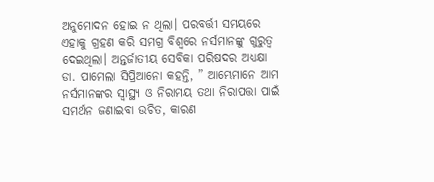ଅନୁମୋଦନ ହୋଇ ନ ଥିଲା। ପରବର୍ତ୍ତୀ ସମୟରେ ଏହାକୁ ଗ୍ରହଣ କରି ସମଗ୍ର ବିଶ୍ୱରେ ନର୍ସମାନଙ୍କୁ ଗୁରୁତ୍ୱ ଦେଇଥିଲା। ଅନ୍ତର୍ଜାତୀୟ ସେବିକା ପରିଷଦର ଅଧ୍ୟକ୍ଷା ଡା. ପାମେଲା ସିପ୍ରିଆନୋ କହନ୍ତି, ” ଆମ୍ଭେମାନେ ଆମ ନର୍ସମାନଙ୍କର ସ୍ବାସ୍ଥ୍ୟ ଓ ନିରାମୟ ତଥା ନିରାପତ୍ତା ପାଇଁ ସମର୍ଥନ ଜଣାଇବା ଉଚିତ, କାରଣ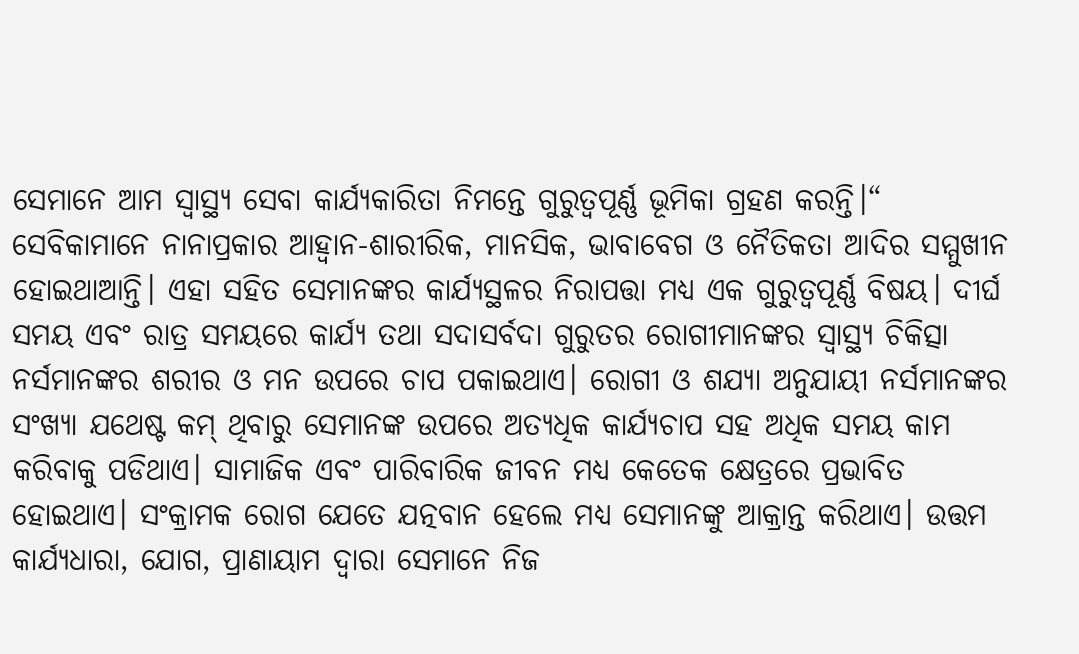ସେମାନେ ଆମ ସ୍ବାସ୍ଥ୍ୟ ସେବା କାର୍ଯ୍ୟକାରିତା ନିମନ୍ତେ ଗୁରୁତ୍ୱପୂର୍ଣ୍ଣ ଭୂମିକା ଗ୍ରହଣ କରନ୍ତି।“
ସେବିକାମାନେ ନାନାପ୍ରକାର ଆହ୍ବାନ-ଶାରୀରିକ, ମାନସିକ, ଭାବାବେଗ ଓ ନୈତିକତା ଆଦିର ସମ୍ମୁଖୀନ ହୋଇଥାଆନ୍ତି। ଏହା ସହିତ ସେମାନଙ୍କର କାର୍ଯ୍ୟସ୍ଥଳର ନିରାପତ୍ତା ମଧ୍ୟ ଏକ ଗୁରୁତ୍ୱପୂର୍ଣ୍ଣ ବିଷୟ। ଦୀର୍ଘ ସମୟ ଏବଂ ରାତ୍ର ସମୟରେ କାର୍ଯ୍ୟ ତଥା ସଦାସର୍ବଦା ଗୁରୁତର ରୋଗୀମାନଙ୍କର ସ୍ବାସ୍ଥ୍ୟ ଚିକିତ୍ସା ନର୍ସମାନଙ୍କର ଶରୀର ଓ ମନ ଉପରେ ଚାପ ପକାଇଥାଏ। ରୋଗୀ ଓ ଶଯ୍ୟା ଅନୁଯାୟୀ ନର୍ସମାନଙ୍କର ସଂଖ୍ୟା ଯଥେଷ୍ଟ କମ୍‌ ଥିବାରୁ ସେମାନଙ୍କ ଉପରେ ଅତ୍ୟଧିକ କାର୍ଯ୍ୟଚାପ ସହ ଅଧିକ ସମୟ କାମ କରିବାକୁ ପଡିଥାଏ। ସାମାଜିକ ଏବଂ ପାରିବାରିକ ଜୀବନ ମଧ୍ୟ କେତେକ କ୍ଷେତ୍ରରେ ପ୍ରଭାବିତ ହୋଇଥାଏ। ସଂକ୍ରାମକ ରୋଗ ଯେତେ ଯତ୍ନବାନ ହେଲେ ମଧ୍ୟ ସେମାନଙ୍କୁ ଆକ୍ରାନ୍ତ କରିଥାଏ। ଉତ୍ତମ କାର୍ଯ୍ୟଧାରା, ଯୋଗ, ପ୍ରାଣାୟାମ ଦ୍ୱାରା ସେମାନେ ନିଜ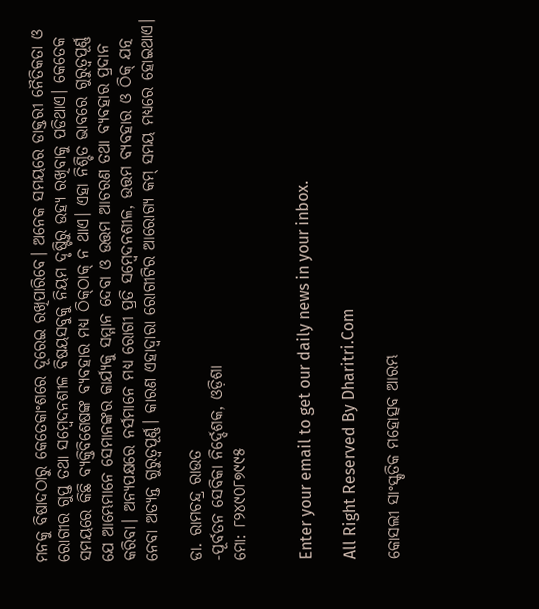ମନକୁ ବିଷାଦଠାରୁ କେତେକାଂଶରେ ଦୂରେଇ ରଖିପାରିବେ। ଅନେକ ସମୟରେ ଡାକ୍ତରୀ ନୈତିକତା ଓ ରୋଗୀର ଗୁପ୍ତ ତଥା ସମ୍ବେଦନଶୀଳ ବିଷୟସବୁକୁ ନିୟମ ଦୃଷ୍ଟିରୁ ଉହ୍ୟ ରଖିବାକୁ ପଡିଥାଏ। କେତେକ ସମୟରେ କିଛି ବ୍ୟକ୍ତିବିଶେଷଙ୍କ ବ୍ୟବହାର ମଧ୍ୟ ଠିକ୍‌ଠାକ୍‌ ନ ଥାଏ। ଏହା ନିଶ୍ଚିତ ଭାବରେ ଗୁରୁତ୍ୱପୂର୍ଣ୍ଣ ଯେ ଆମ୍ଭେମାନେ ସେମାନଙ୍କର କାର୍ଯ୍ୟକୁ ସମ୍ମାନ ଦେବା ଓ ଉତ୍ତମ ଆଚରଣ ତଥା ବ୍ୟବହାର ପ୍ରଦାନ କରିବା। ଅନ୍ୟପକ୍ଷରେ ନର୍ସମାନେ ମଧ୍ୟ ରୋଗୀ ପ୍ରତି ସମ୍ବେଦନଶୀଳ, ଉତ୍ତମ ବ୍ୟବହାର ଓ ଠିକ୍‌ ଯତ୍ନ ନେବା ଅତ୍ୟନ୍ତ ଗୁରୁତ୍ୱପୂର୍ଣ୍ଣ। କାରଣ ଏହାଦ୍ୱାରା ରୋଗୀଟିର ଆରୋଗ୍ୟ କମ୍‌ ସମୟ ମଧ୍ୟରେ ହୋଇଥାଏ।

ଡା. ରାମଚନ୍ଦ୍ର ରାଉତ
-ପୂର୍ବତନ ସେବିକା ନିର୍ଦ୍ଦେଶକ, ଓଡ଼ିଶା
ମୋ: ୮୨୪୯୦୮୭୯୯୫


Enter your email to get our daily news in your inbox.

All Right Reserved By Dharitri.Com

କୋସଲୀ ସାଂସ୍କୃତିକ ମହୋତ୍ସବ ଆରମ୍ଭ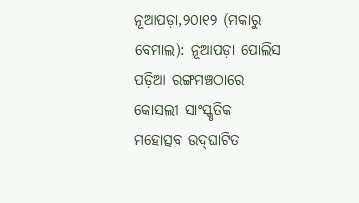ନୂଆପଡ଼ା,୨୦ା୧୨ (ମକାରୁ ବେମାଲ): ନୂଆପଡ଼ା ପୋଲିସ ପଡ଼ିଆ ରଙ୍ଗମଞ୍ଚଠାରେ କୋସଲୀ ସାଂସ୍କୃତିକ ମହୋତ୍ସବ ଉଦ୍‌ଘାଟିତ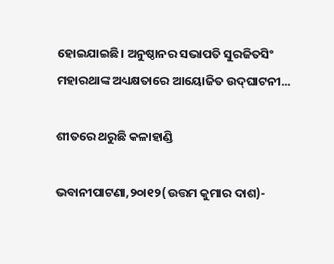ହୋଇଯାଇଛି। ଅନୁଷ୍ଠାନର ସଭାପତି ସୁରଜିତସିଂ ମହାରଥାଙ୍କ ଅଧ୍ୟକ୍ଷତାରେ ଆୟୋଜିତ ଉଦ୍‌ଘାଟନୀ...

ଶୀତରେ ଥରୁଛି କଳାହାଣ୍ଡି

ଭବାନୀପାଟଣା,୨୦ା୧୨(ଉତ୍ତମ କୁମାର ଦାଶ)-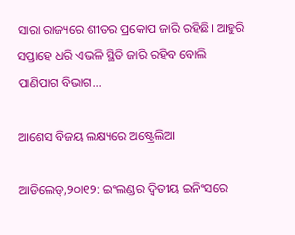ସାରା ରାଜ୍ୟରେ ଶୀତର ପ୍ରକୋପ ଜାରି ରହିଛି। ଆହୁରି ସପ୍ତାହେ ଧରି ଏଭଳି ସ୍ଥିତି ଜାରି ରହିବ ବୋଲି ପାଣିପାଗ ବିଭାଗ...

ଆଶେସ ବିଜୟ ଲକ୍ଷ୍ୟରେ ଅଷ୍ଟ୍ରେଲିଆ

ଆଡିଲେଡ୍‌,୨୦ା୧୨: ଇଂଲଣ୍ଡର ଦ୍ୱିତୀୟ ଇନିଂସରେ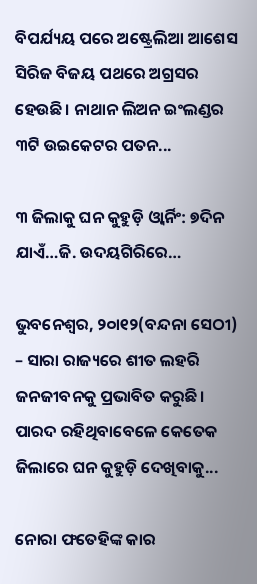ବିପର୍ଯ୍ୟୟ ପରେ ଅଷ୍ଟ୍ରେଲିଆ ଆଶେସ ସିରିଜ ବିଜୟ ପଥରେ ଅଗ୍ରସର ହେଉଛି। ନାଥାନ ଲିଅନ ଇଂଲଣ୍ଡର ୩ଟି ଉଇକେଟର ପତନ...

୩ ଜିଲାକୁ ଘନ କୁହୁଡ଼ି ଓ୍ବାର୍ନିଂ: ୭ଦିନ ଯାଏଁ…ଜି. ଉଦୟଗିରିରେ…

ଭୁବନେଶ୍ୱର, ୨୦ା୧୨(ବନ୍ଦନା ସେଠୀ) – ସାରା ରାଜ୍ୟରେ ଶୀତ ଲହରି ଜନଜୀବନକୁ ପ୍ରଭାବିତ କରୁଛି। ପାରଦ ରହିଥିବାବେଳେ କେତେକ ଜିଲାରେ ଘନ କୁହୁଡ଼ି ଦେଖିବାକୁ...

ନୋରା ଫତେହିଙ୍କ କାର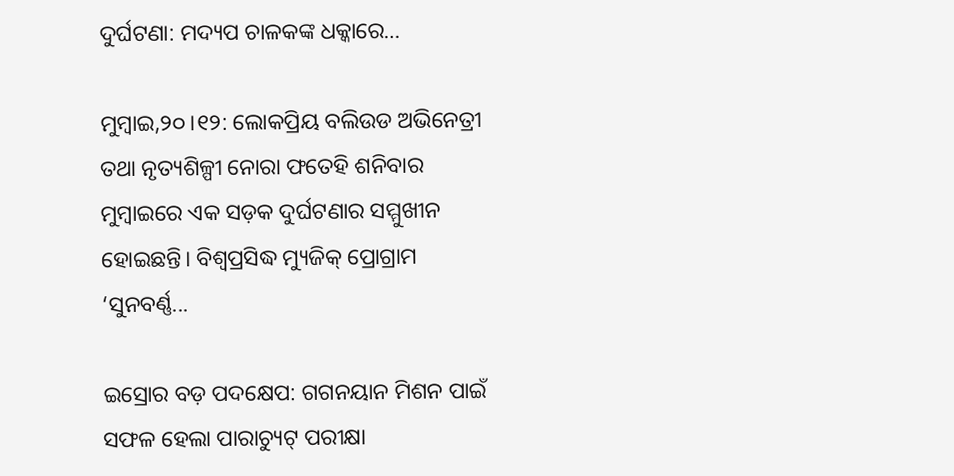ଦୁର୍ଘଟଣା: ମଦ୍ୟପ ଚାଳକଙ୍କ ଧକ୍କାରେ…

ମୁମ୍ବାଇ,୨୦।୧୨: ଲୋକପ୍ରିୟ ବଲିଉଡ ଅଭିନେତ୍ରୀ ତଥା ନୃତ୍ୟଶିଳ୍ପୀ ନୋରା ଫତେହି ଶନିବାର ମୁମ୍ବାଇରେ ଏକ ସଡ଼କ ଦୁର୍ଘଟଣାର ସମ୍ମୁଖୀନ ହୋଇଛନ୍ତି। ବିଶ୍ୱପ୍ରସିଦ୍ଧ ମ୍ୟୁଜିକ୍ ପ୍ରୋଗ୍ରାମ ‘ସୁନବର୍ଣ୍ଣ...

ଇସ୍ରୋର ବଡ଼ ପଦକ୍ଷେପ: ଗଗନୟାନ ମିଶନ ପାଇଁ ସଫଳ ହେଲା ପାରାଚ୍ୟୁଟ୍‌ ପରୀକ୍ଷା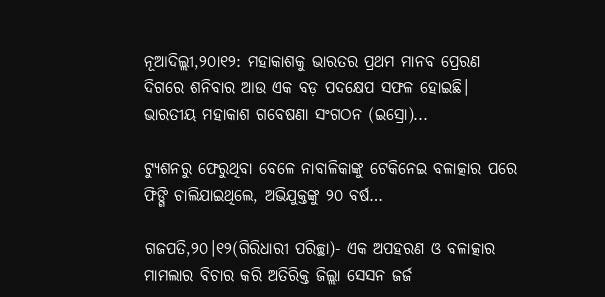ନୂଆଦିଲ୍ଲୀ,୨୦ା୧୨: ମହାକାଶକୁ ଭାରତର ପ୍ରଥମ ମାନବ ପ୍ରେରଣ ଦିଗରେ ଶନିବାର ଆଉ ଏକ ବଡ଼ ପଦକ୍ଷେପ ସଫଳ ହୋଇଛି। ଭାରତୀୟ ମହାକାଶ ଗବେଷଣା ସଂଗଠନ (ଇସ୍ରୋ)...

ଟ୍ୟୁଶନରୁ ଫେରୁଥିବା ବେଳେ ନାବାଳିକାଙ୍କୁ ଟେକିନେଇ ବଳାତ୍କାର ପରେ ଫିଙ୍ଗି ଚାଲିଯାଇଥିଲେ, ଅଭିଯୁକ୍ତଙ୍କୁ ୨୦ ବର୍ଷ…

ଗଜପତି,୨୦।୧୨(ଗିରିଧାରୀ ପରିଚ୍ଛା)- ଏକ ଅପହରଣ ଓ ବଳାତ୍କାର ମାମଲାର ବିଚାର କରି ଅତିରିକ୍ତ ଜିଲ୍ଲା ସେସନ ଜର୍ଜ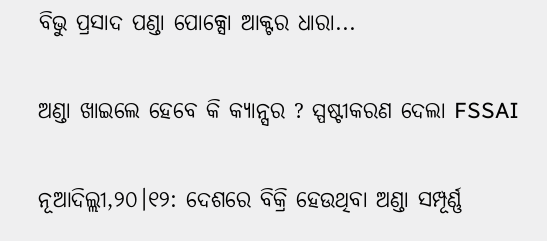ବିଭୁ ପ୍ରସାଦ ପଣ୍ଡା ପୋକ୍ସୋ ଆକ୍ଟର ଧାରା...

ଅଣ୍ଡା ଖାଇଲେ ହେବେ କି କ୍ୟାନ୍ସର ? ସ୍ପଷ୍ଟୀକରଣ ଦେଲା FSSAI

ନୂଆଦିଲ୍ଲୀ,୨୦।୧୨: ଦେଶରେ ବିକ୍ରି ହେଉଥିବା ଅଣ୍ଡା ସମ୍ପୂର୍ଣ୍ଣ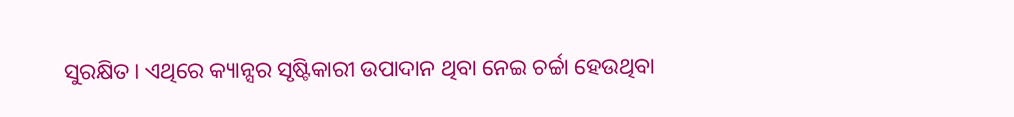ସୁରକ୍ଷିତ। ଏଥିରେ କ୍ୟାନ୍ସର ସୃଷ୍ଟିକାରୀ ଉପାଦାନ ଥିବା ନେଇ ଚର୍ଚ୍ଚା ହେଉଥିବା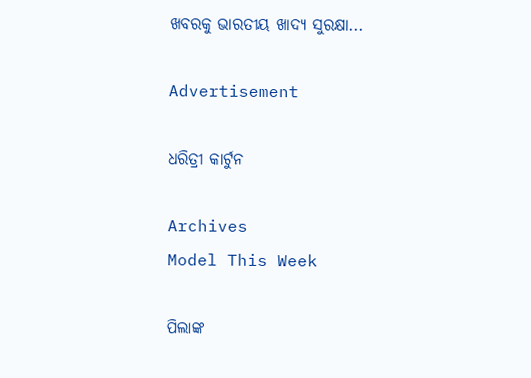ଖବରକୁ ଭାରତୀୟ ଖାଦ୍ୟ ସୁରକ୍ଷା...

Advertisement

ଧରିତ୍ରୀ କାର୍ଟୁନ

Archives
Model This Week

ପିଲାଙ୍କ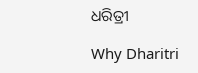ଧରିତ୍ରୀ

Why Dharitri